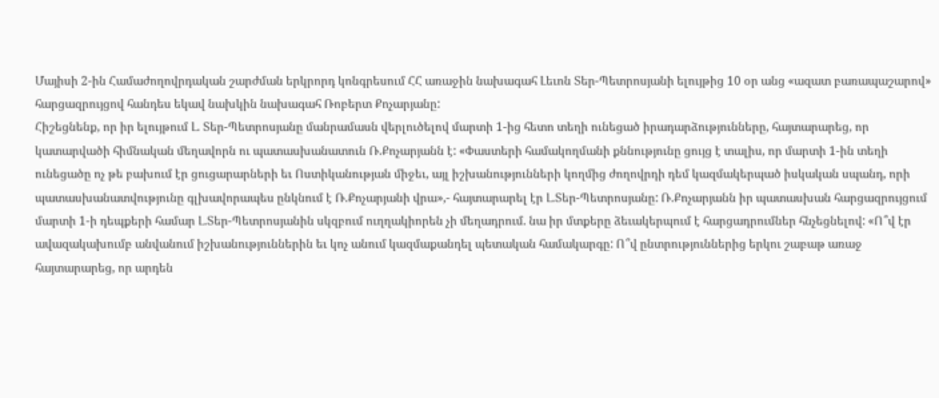Մայիսի 2-ին Համաժողովրդական շարժման երկրորդ կոնգրեսում ՀՀ առաջին նախագահ Լեւոն Տեր-Պետրոսյանի ելույթից 10 օր անց «ազատ բառապաշարով» հարցազրույցով հանդես եկավ նախկին նախագահ Ռոբերտ Քոչարյանը:
Հիշեցնենք, որ իր ելույթում Լ. Տեր-Պետրոսյանը մանրամասն վերլուծելով մարտի 1-ից հետո տեղի ունեցած իրադարձությունները, հայտարարեց, որ կատարվածի հիմնական մեղավորն ու պատասխանատուն Ռ.Քոչարյանն է: «Փաստերի համակողմանի քննությունը ցույց է տալիս, որ մարտի 1-ին տեղի ունեցածը ոչ թե բախում էր ցուցարարների եւ Ոստիկանության միջեւ, այլ իշխանությունների կողմից ժողովրդի դեմ կազմակերպած իսկական սպանդ, որի պատասխանատվությունը գլխավորապես ընկնում է Ռ.Քոչարյանի վրա»,- հայտարարել էր Լ.Տեր-Պետրոսյանը: Ռ.Քոչարյանն իր պատասխան հարցազրույցում մարտի 1-ի դեպքերի համար Լ.Տեր-Պետրոսյանին սկզբում ուղղակիորեն չի մեղադրում. նա իր մտքերը ձեւակերպում է հարցադրումներ հնչեցնելով: «Ո՞վ էր ավազակախումբ անվանում իշխանություններին եւ կոչ անում կազմաքանդել պետական համակարգը: Ո՞վ ընտրություններից երկու շաբաթ առաջ հայտարարեց, որ արդեն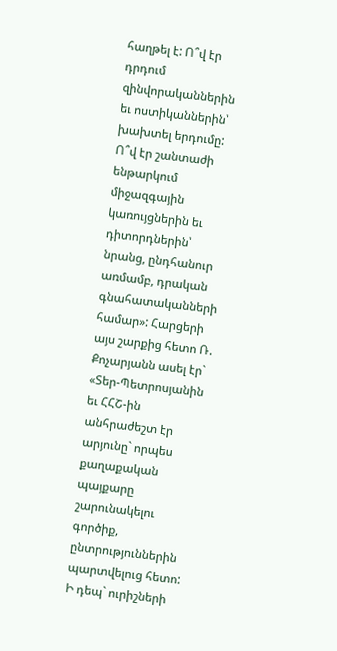հաղթել է: Ո՞վ էր դրդում զինվորականներին եւ ոստիկաններին՝ խախտել երդումը: Ո՞վ էր շանտաժի ենթարկում միջազգային կառույցներին եւ դիտորդներին՝ նրանց, ընդհանուր առմամբ, դրական գնահատականների համար»: Հարցերի այս շարքից հետո Ռ. Քոչարյանն ասել էր` «Տեր-Պետրոսյանին եւ ՀՀՇ-ին անհրաժեշտ էր արյունը` որպես քաղաքական պայքարը շարունակելու գործիք, ընտրություններին պարտվելուց հետո: Ի դեպ` ուրիշների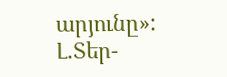արյունը»:
Լ.Տեր-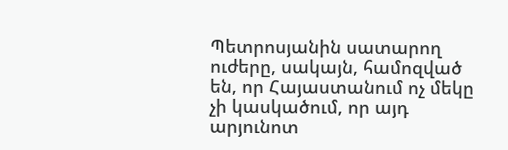Պետրոսյանին սատարող ուժերը, սակայն, համոզված են, որ Հայաստանում ոչ մեկը չի կասկածում, որ այդ արյունոտ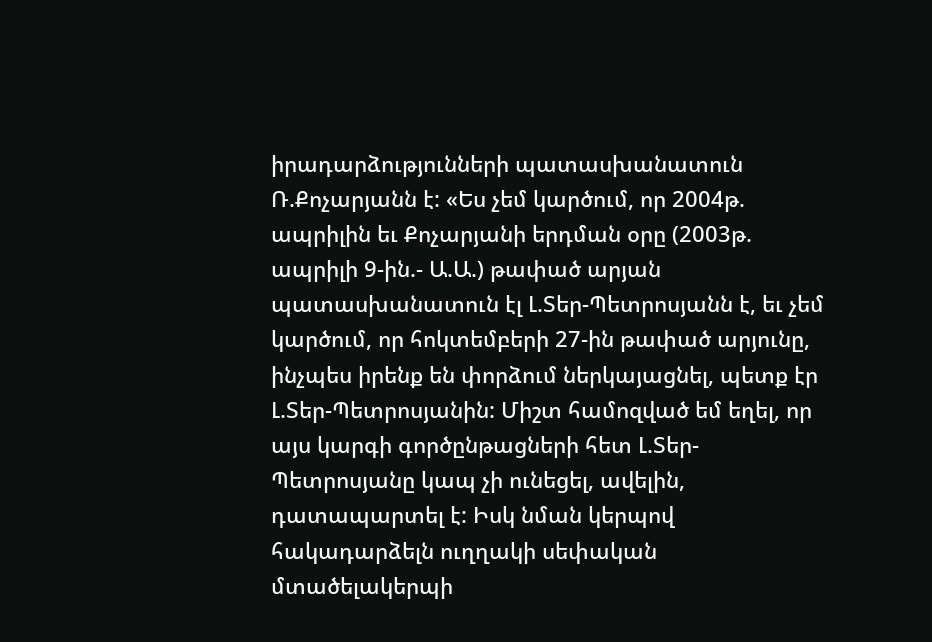իրադարձությունների պատասխանատուն Ռ.Քոչարյանն է: «Ես չեմ կարծում, որ 2004թ. ապրիլին եւ Քոչարյանի երդման օրը (2003թ. ապրիլի 9-ին.- Ա.Ա.) թափած արյան պատասխանատուն էլ Լ.Տեր-Պետրոսյանն է, եւ չեմ կարծում, որ հոկտեմբերի 27-ին թափած արյունը, ինչպես իրենք են փորձում ներկայացնել, պետք էր Լ.Տեր-Պետրոսյանին: Միշտ համոզված եմ եղել, որ այս կարգի գործընթացների հետ Լ.Տեր-Պետրոսյանը կապ չի ունեցել, ավելին, դատապարտել է: Իսկ նման կերպով հակադարձելն ուղղակի սեփական մտածելակերպի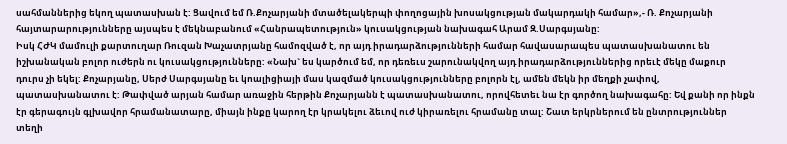սահմաններից եկող պատասխան է: Ցավում եմ Ռ.Քոչարյանի մտածելակերպի փողոցային խոսակցության մակարդակի համար»,- Ռ. Քոչարյանի հայտարարությունները այսպես է մեկնաբանում «Հանրապետություն» կուսակցության նախագահ Արամ Զ.Սարգսյանը:
Իսկ ՀԺԿ մամուլի քարտուղար Ռուզան Խաչատրյանը համոզված է, որ այդ իրադարձությունների համար հավասարապես պատասխանատու են իշխանական բոլոր ուժերն ու կուսակցությունները: «Նախ` ես կարծում եմ, որ դեռեւս շարունակվող այդ իրադարձություններից որեւէ մեկը մաքուր դուրս չի եկել: Քոչարյանը, Սերժ Սարգսյանը եւ կոալիցիայի մաս կազմած կուսակցությունները բոլորն էլ, ամեն մեկն իր մեղքի չափով, պատասխանատու է: Թափված արյան համար առաջին հերթին Քոչարյանն է պատասխանատու, որովհետեւ նա էր գործող նախագահը: Եվ քանի որ ինքն էր գերագույն գլխավոր հրամանատարը, միայն ինքը կարող էր կրակելու ձեւով ուժ կիրառելու հրամանը տալ: Շատ երկրներում են ընտրություններ տեղի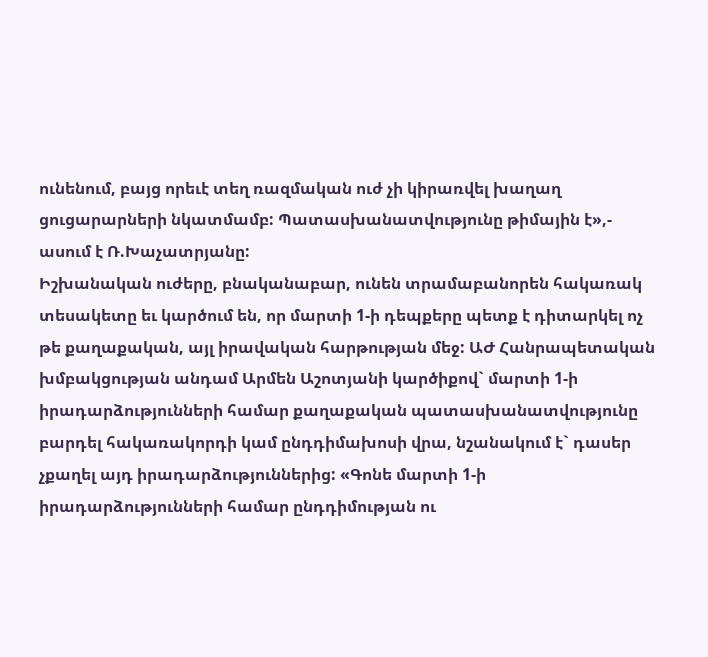ունենում, բայց որեւէ տեղ ռազմական ուժ չի կիրառվել խաղաղ ցուցարարների նկատմամբ: Պատասխանատվությունը թիմային է»,- ասում է Ռ.Խաչատրյանը:
Իշխանական ուժերը, բնականաբար, ունեն տրամաբանորեն հակառակ տեսակետը եւ կարծում են, որ մարտի 1-ի դեպքերը պետք է դիտարկել ոչ թե քաղաքական, այլ իրավական հարթության մեջ: ԱԺ Հանրապետական խմբակցության անդամ Արմեն Աշոտյանի կարծիքով` մարտի 1-ի իրադարձությունների համար քաղաքական պատասխանատվությունը բարդել հակառակորդի կամ ընդդիմախոսի վրա, նշանակում է` դասեր չքաղել այդ իրադարձություններից: «Գոնե մարտի 1-ի իրադարձությունների համար ընդդիմության ու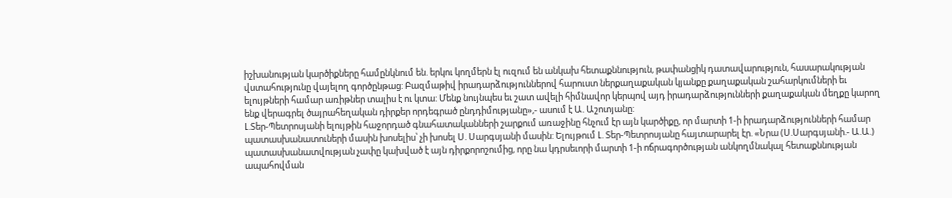իշխանության կարծիքները համընկնում են. երկու կողմերն էլ ուզում են անկախ հետաքննություն, թափանցիկ դատավարություն, հասարակության վստահությունը վայելող գործընթաց: Բազմաթիվ իրադարձություններով հարուստ ներքաղաքական կյանքը քաղաքական շահարկումների եւ ելույթների համար առիթներ տալիս է ու կտա: Մենք նույնպես եւ շատ ավելի հիմնավոր կերպով այդ իրադարձությունների քաղաքական մեղքը կարող ենք վերագրել ծայրահեղական դիրքեր որդեգրած ընդդիմությանը»,- ասում է Ա. Աշոտյանը:
Լ.Տեր-Պետրոսյանի ելույթին հաջորդած գնահատականների շարքում առաջինը հնչում էր այն կարծիքը, որ մարտի 1-ի իրադարձությունների համար պատասխանատուների մասին խոսելիս՝ չի խոսել Ս. Սարգսյանի մասին: Ելույթում Լ. Տեր-Պետրոսյանը հայտարարել էր. «Նրա (Ս.Սարգսյանի.- Ա.Ա.) պատասխանատվության չափը կախված է այն դիրքորոշումից, որը նա կդրսեւորի մարտի 1-ի ոճրագործության անկողմնակալ հետաքննության ապահովման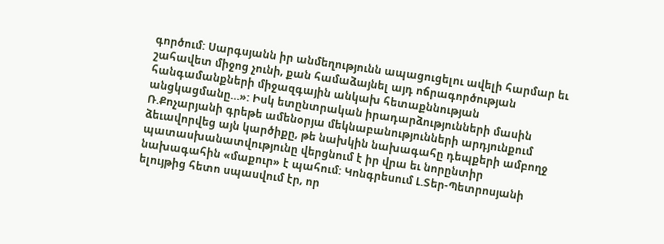գործում: Սարգսյանն իր անմեղությունն ապացուցելու ավելի հարմար եւ շահավետ միջոց չունի, քան համաձայնել այդ ոճրագործության հանգամանքների միջազգային անկախ հետաքննության անցկացմանը…»: Իսկ ետընտրական իրադարձությունների մասին Ռ.Քոչարյանի գրեթե ամենօրյա մեկնաբանությունների արդյունքում ձեւավորվեց այն կարծիքը, թե նախկին նախագահը դեպքերի ամբողջ պատասխանատվությունը վերցնում է իր վրա եւ նորընտիր նախագահին «մաքուր» է պահում: Կոնգրեսում Լ.Տեր-Պետրոսյանի ելույթից հետո սպասվում էր, որ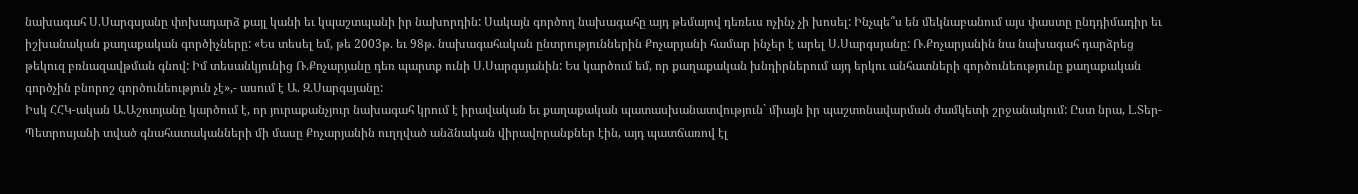նախագահ Ս.Սարգսյանը փոխադարձ քայլ կանի եւ կպաշտպանի իր նախորդին: Սակայն գործող նախագահը այդ թեմայով դեռեւս ոչինչ չի խոսել: Ինչպե՞ս են մեկնաբանում այս փաստը ընդդիմադիր եւ իշխանական քաղաքական գործիչները: «Ես տեսել եմ, թե 2003թ. եւ 98թ. նախագահական ընտրություններին Քոչարյանի համար ինչեր է արել Ս.Սարգսյանը: Ռ.Քոչարյանին նա նախագահ դարձրեց թեկուզ բռնազավթման գնով: Իմ տեսանկյունից Ռ.Քոչարյանը դեռ պարտք ունի Ս.Սարգսյանին: Ես կարծում եմ, որ քաղաքական խնդիրներում այդ երկու անհատների գործունեությունը քաղաքական գործչին բնորոշ գործունեություն չէ»,- ասում է Ա. Զ.Սարգսյանը:
Իսկ ՀՀԿ-ական Ա.Աշոտյանը կարծում է, որ յուրաքանչյուր նախագահ կրում է իրավական եւ քաղաքական պատասխանատվություն` միայն իր պաշտոնավարման ժամկետի շրջանակում: Ըստ նրա, Լ.Տեր-Պետրոսյանի տված գնահատականների մի մասը Քոչարյանին ուղղված անձնական վիրավորանքներ էին, այդ պատճառով էլ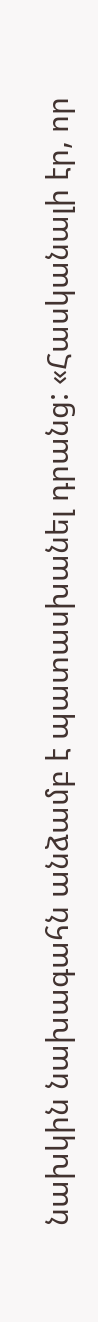նախկին նախագահն անձամբ է պատասխանել դրանց: «Հասկանալի էր, որ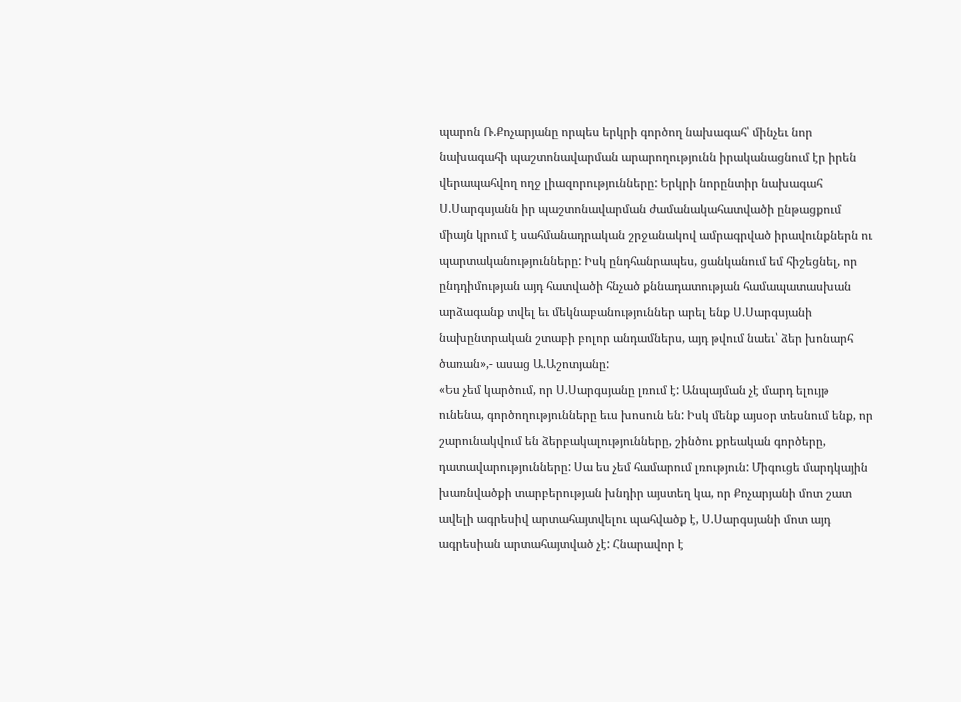պարոն Ռ.Քոչարյանը որպես երկրի գործող նախագահ՝ մինչեւ նոր նախագահի պաշտոնավարման արարողությունն իրականացնում էր իրեն վերապահվող ողջ լիազորությունները: Երկրի նորընտիր նախագահ Ս.Սարգսյանն իր պաշտոնավարման ժամանակահատվածի ընթացքում միայն կրում է սահմանադրական շրջանակով ամրագրված իրավունքներն ու պարտականությունները: Իսկ ընդհանրապես, ցանկանում եմ հիշեցնել, որ ընդդիմության այդ հատվածի հնչած քննադատության համապատասխան արձագանք տվել եւ մեկնաբանություններ արել ենք Ս.Սարգսյանի նախընտրական շտաբի բոլոր անդամներս, այդ թվում նաեւ՝ ձեր խոնարհ ծառան»,- ասաց Ա.Աշոտյանը:
«Ես չեմ կարծում, որ Ս.Սարգսյանը լռում է: Անպայման չէ մարդ ելույթ ունենա, գործողությունները եւս խոսուն են: Իսկ մենք այսօր տեսնում ենք, որ շարունակվում են ձերբակալությունները, շինծու քրեական գործերը, դատավարությունները: Սա ես չեմ համարում լռություն: Միգուցե մարդկային խառնվածքի տարբերության խնդիր այստեղ կա, որ Քոչարյանի մոտ շատ ավելի ագրեսիվ արտահայտվելու պահվածք է, Ս.Սարգսյանի մոտ այդ ագրեսիան արտահայտված չէ: Հնարավոր է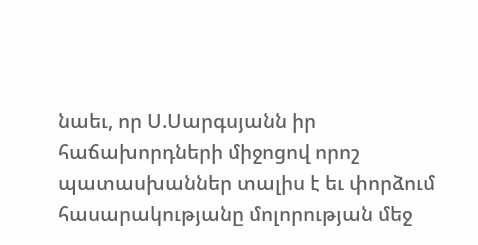նաեւ, որ Ս.Սարգսյանն իր հաճախորդների միջոցով որոշ պատասխաններ տալիս է եւ փորձում հասարակությանը մոլորության մեջ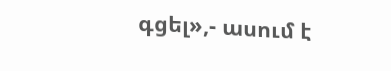գցել»,- ասում է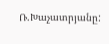Ռ.Խաչատրյանը: